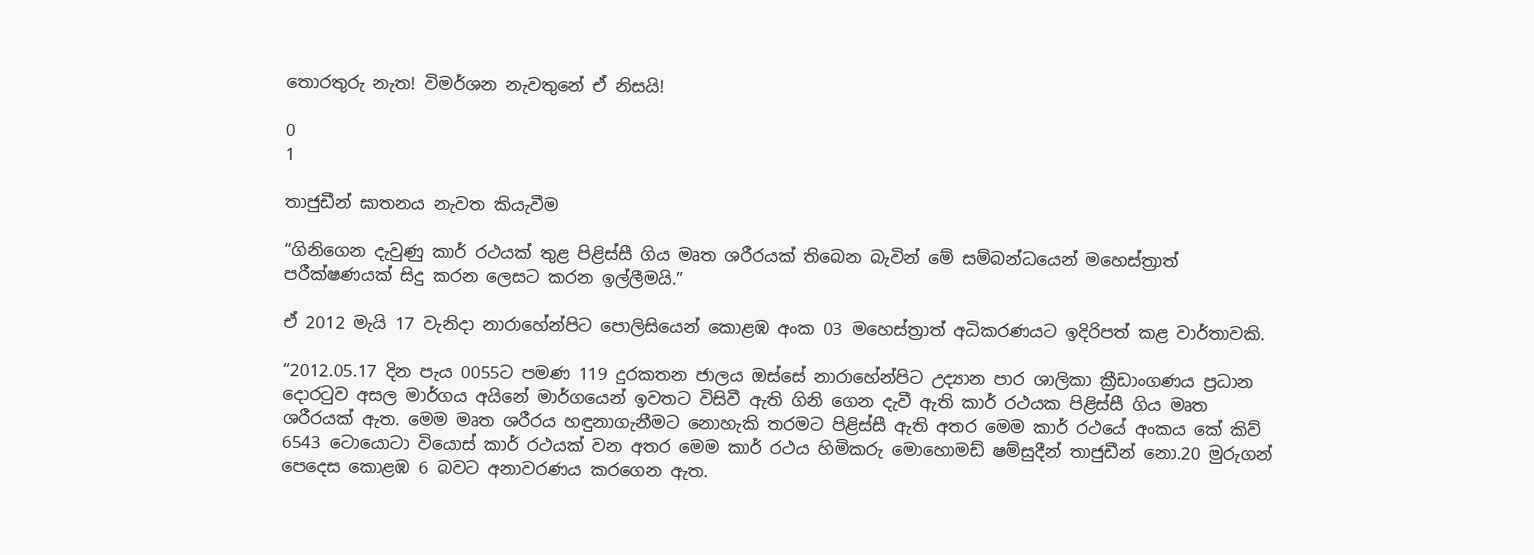තොරතුරු නැත! විමර්ශන නැවතුනේ ඒ නිසයි!

0
1

තාජුඩීන් ඝාතනය නැවත කියැවීම

“ගිනිගෙන දැවුණු කාර් රථයක් තුළ පිළිස්සී ගිය මෘත ශරීරයක් තිබෙන බැවින් මේ සම්බන්ධයෙන් මහෙස්ත්‍රාත් පරීක්ෂණයක් සිදු කරන ලෙසට කරන ඉල්ලීමයි.”

ඒ 2012 මැයි 17 වැනිදා නාරාහේන්පිට පොලිසියෙන් කොළඹ අංක 03 මහෙස්ත්‍රාත් අධිකරණයට ඉදිරිපත් කළ වාර්තාවකි.

“2012.05.17 දින පැය 0055ට පමණ 119 දුරකතන ජාලය ඔස්සේ නාරාහේන්පිට උද්‍යාන පාර ශාලිකා ක්‍රීඩාංගණය ප්‍රධාන දොරටුව අසල මාර්ගය අයිනේ මාර්ගයෙන් ඉවතට විසිවී ඇති ගිනි ගෙන දැවී ඇති කාර් රථයක පිළිස්සී ගිය මෘත ශරීරයක් ඇත. මෙම මෘත ශරීරය හඳුනාගැනීමට නොහැකි තරමට පිළිස්සී ඇති අතර මෙම කාර් රථයේ අංකය කේ කිව් 6543 ටොයොටා වියොස් කාර් රථයක් වන අතර මෙම කාර් රථය හිමිකරු මොහොමඩ් ෂම්සුදීන් තාජුඩීන් නො.20 මුරුගන් පෙදෙස කොළඹ 6 බවට අනාවරණය කරගෙන ඇත.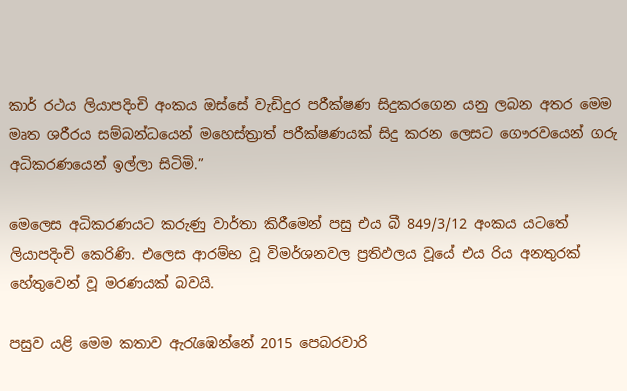කාර් රථය ලියාපදිංචි අංකය ඔස්සේ වැඩිදුර පරීක්ෂණ සිදුකරගෙන යනු ලබන අතර මෙම මෘත ශරීරය සම්බන්ධයෙන් මහෙස්ත්‍රාත් පරීක්ෂණයක් සිදු කරන ලෙසට ගෞරවයෙන් ගරු අධිකරණයෙන් ඉල්ලා සිටිමි.”

මෙලෙස අධිකරණයට කරුණු වාර්තා කිරීමෙන් පසු එය බී 849/3/12 අංකය යටතේ ලියාපදිංචි කෙරිණි. එලෙස ආරම්භ වූ විමර්ශනවල ප්‍රතිඵලය වූයේ එය රිය අනතුරක් හේතුවෙන් වූ මරණයක් බවයි.

පසුව යළි මෙම කතාව ඇරැඹෙන්නේ 2015 පෙබරවාරි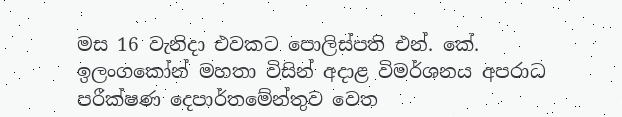මස 16 වැනිදා එවකට පොලිස්පති එන්. කේ. ඉලංගකෝන් මහතා විසින් අදාළ විමර්ශනය අපරාධ පරීක්ෂණ දෙපාර්තමේන්තුව වෙත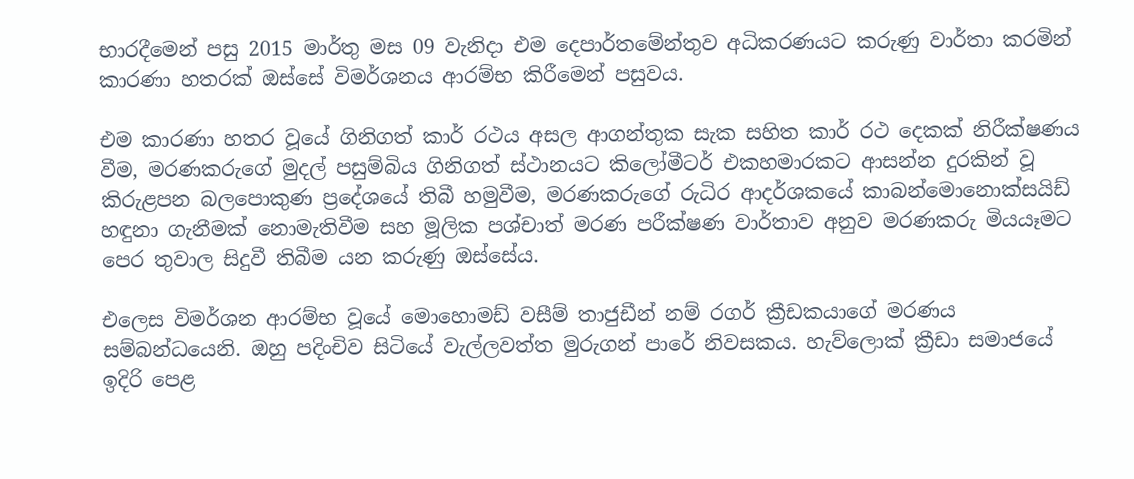භාරදීමෙන් පසු 2015 මාර්තු මස 09 වැනිදා එම දෙපාර්තමේන්තුව අධිකරණයට කරුණු වාර්තා කරමින් කාරණා හතරක් ඔස්සේ විමර්ශනය ආරම්භ කිරීමෙන් පසුවය.

එම කාරණා හතර වූයේ ගිනිගත් කාර් රථය අසල ආගන්තුක සැක සහිත කාර් රථ දෙකක් නිරීක්ෂණය වීම, මරණකරුගේ මුදල් පසුම්බිය ගිනිගත් ස්ථානයට කිලෝමීටර් එකහමාරකට ආසන්න දුරකින් වූ කිරුළපන බලපොකුණ ප්‍රදේශයේ තිබී හමුවීම, මරණකරුගේ රුධිර ආදර්ශකයේ කාබන්මොනොක්සයිඩ් හඳුනා ගැනීමක් නොමැතිවීම සහ මූලික පශ්චාත් මරණ පරීක්ෂණ වාර්තාව අනුව මරණකරු මියයෑමට පෙර තුවාල සිදුවී තිබීම යන කරුණු ඔස්සේය.

එලෙස විමර්ශන ආරම්භ වූයේ මොහොමඩ් වසීම් තාජුඩීන් නම් රගර් ක්‍රීඩකයාගේ මරණය සම්බන්ධයෙනි. ඔහු පදිංචිව සිටියේ වැල්ලවත්ත මුරුගන් පාරේ නිවසකය. හැව්ලොක් ක්‍රීඩා සමාජයේ ඉදිරි පෙළ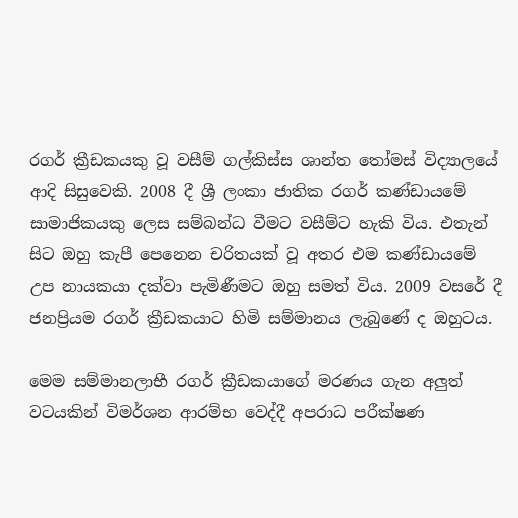රගර් ක්‍රීඩකයකු වූ වසීම් ගල්කිස්ස ශාන්ත තෝමස් විද්‍යාලයේ ආදි සිසුවෙකි. 2008 දී ශ්‍රී ලංකා ජාතික රගර් කණ්ඩායමේ සාමාජිකයකු ලෙස සම්බන්ධ වීමට වසීම්ට හැකි විය. එතැන් සිට ඔහු කැපී පෙනෙන චරිතයක් වූ අතර එම කණ්ඩායමේ උප නායකයා දක්වා පැමිණීමට ඔහු සමත් විය. 2009 වසරේ දී ජනප්‍රියම රගර් ක්‍රීඩකයාට හිමි සම්මානය ලැබුණේ ද ඔහුටය.

මෙම සම්මානලාභී රගර් ක්‍රීඩකයාගේ මරණය ගැන අලුත් වටයකින් විමර්ශන ආරම්භ වෙද්දී අපරාධ පරීක්ෂණ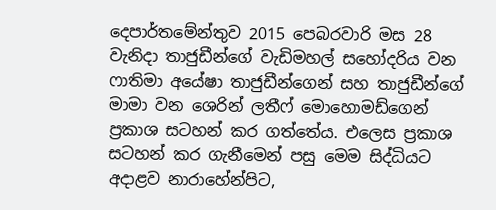දෙපාර්තමේන්තුව 2015 පෙබරවාරි මස 28 වැනිදා තාජුඩීන්ගේ වැඩිමහල් සහෝදරිය වන ෆාතිමා අයේෂා තාජුඩීන්ගෙන් සහ තාජුඩීන්ගේ මාමා වන ශෙරින් ලතීෆ් මොහොමඩ්ගෙන් ප්‍රකාශ සටහන් කර ගත්තේය. එලෙස ප්‍රකාශ සටහන් කර ගැනීමෙන් පසු මෙම සිද්ධියට අදාළව නාරාහේන්පිට,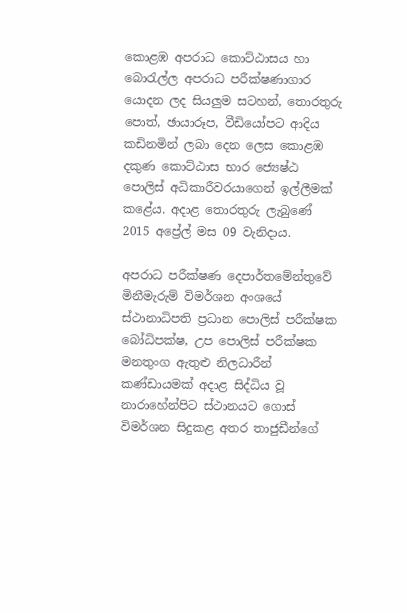කොළඹ අපරාධ කොට්ඨාසය හා බොරැල්ල අපරාධ පරීක්ෂණාගාර යොදන ලද සියලුම සටහන්, තොරතුරු පොත්, ඡායාරූප, වීඩියෝපට ආදිය කඩිනමින් ලබා දෙන ලෙස කොළඹ දකුණ කොට්ඨාස භාර ජ්‍යෙෂ්ඨ පොලිස් අධිකාරීවරයාගෙන් ඉල්ලීමක් කළේය. අදාළ තොරතුරු ලැබුණේ 2015 අප්‍රේල් මස 09 වැනිදාය.

අපරාධ පරීක්ෂණ දෙපාර්තමේන්තුවේ මිනීමැරුම් විමර්ශන අංශයේ ස්ථානාධිපති ප්‍රධාන පොලිස් පරීක්ෂක බෝධිපක්ෂ, උප පොලිස් පරීක්ෂක මනතුංග ඇතුළු නිලධාරීන් කණ්ඩායමක් අදාළ සිද්ධිය වූ නාරාහේන්පිට ස්ථානයට ගොස් විමර්ශන සිදුකළ අතර තාජුඩීන්ගේ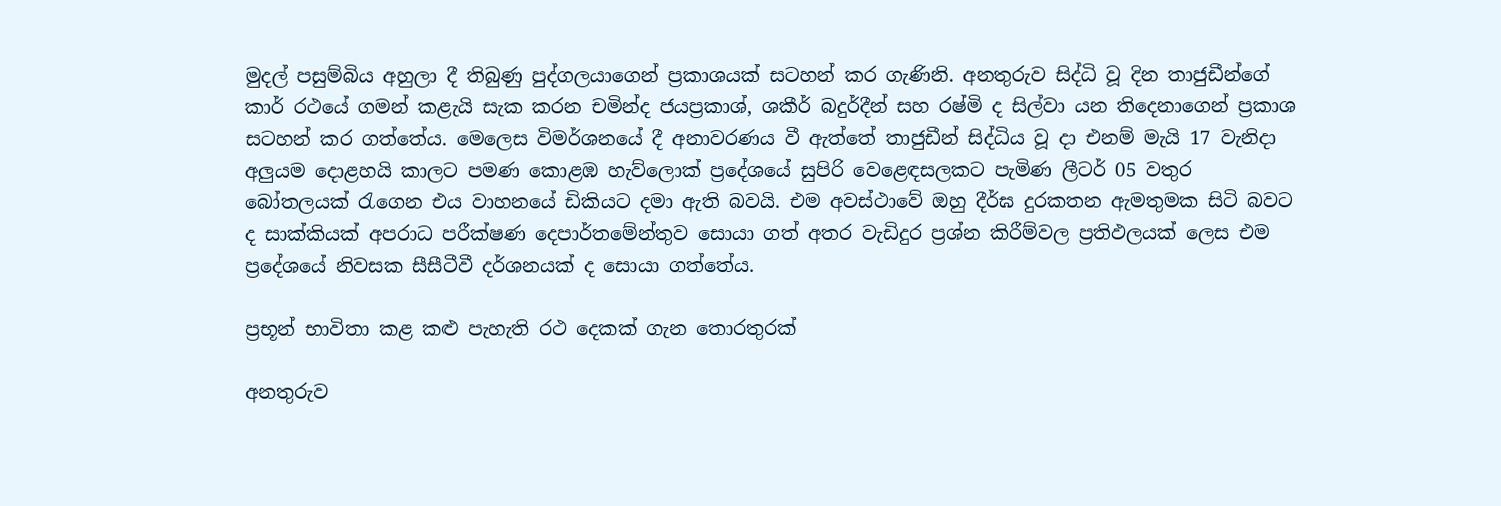මුදල් පසුම්බිය අහුලා දී තිබුණු පුද්ගලයාගෙන් ප්‍රකාශයක් සටහන් කර ගැණිනි. අනතුරුව සිද්ධි වූ දින තාජුඩීන්ගේ කාර් රථයේ ගමන් කළැයි සැක කරන චමින්ද ජයප්‍රකාශ්, ශකීර් බදුර්දීන් සහ රෂ්මි ද සිල්වා යන තිදෙනාගෙන් ප්‍රකාශ සටහන් කර ගත්තේය. මෙලෙස විමර්ශනයේ දී අනාවරණය වී ඇත්තේ තාජුඩීන් සිද්ධිය වූ දා එනම් මැයි 17 වැනිදා අලුයම දොළහයි කාලට පමණ කොළඹ හැව්ලොක් ප්‍රදේශයේ සුපිරි වෙළෙඳසලකට පැමිණ ලීටර් 05 වතුර බෝතලයක් රැගෙන එය වාහනයේ ඩිකියට දමා ඇති බවයි. එම අවස්ථාවේ ඔහු දීර්ඝ දුරකතන ඇමතුමක සිටි බවට ද සාක්කියක් අපරාධ පරීක්ෂණ දෙපාර්තමේන්තුව සොයා ගත් අතර වැඩිදුර ප්‍රශ්න කිරීම්වල ප්‍රතිඵලයක් ලෙස එම ප්‍රදේශයේ නිවසක සීසීටීවී දර්ශනයක් ද සොයා ගත්තේය.

ප්‍රභූන් භාවිතා කළ කළු පැහැති රථ දෙකක් ගැන තොරතුරක්

අනතුරුව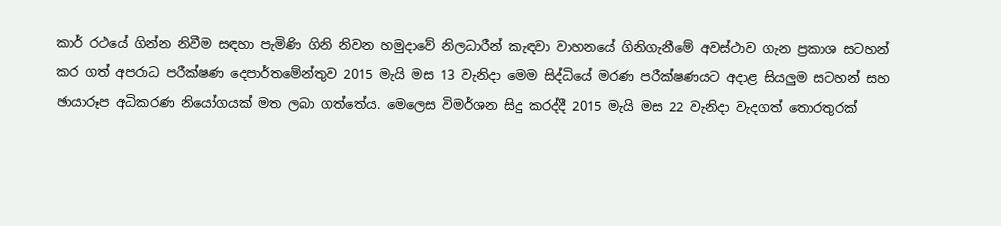කාර් රථයේ ගින්න නිවීම සඳහා පැමිණි ගිනි නිවන හමුදාවේ නිලධාරීන් කැඳවා වාහනයේ ගිනිගැනීමේ අවස්ථාව ගැන ප්‍රකාශ සටහන් කර ගත් අපරාධ පරීක්ෂණ දෙපාර්තමේන්තුව 2015 මැයි මස 13 වැනිදා මෙම සිද්ධියේ මරණ පරීක්ෂණයට අදාළ සියලුම සටහන් සහ ඡායාරූප අධිකරණ නියෝගයක් මත ලබා ගත්තේය. මෙලෙස විමර්ශන සිදු කරද්දී 2015 මැයි මස 22 වැනිදා වැදගත් තොරතුරක්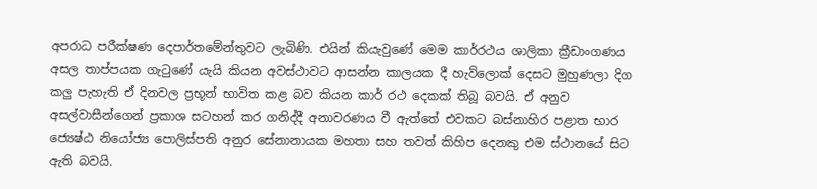අපරාධ පරීක්ෂණ දෙපාර්තමේන්තුවට ලැබිණි. එයින් කියැවුණේ මෙම කාර්රථය ශාලිකා ක්‍රීඩාංගණය අසල තාප්පයක ගැටුණේ යැයි කියන අවස්ථාවට ආසන්න කාලයක දී හැව්ලොක් දෙසට මුහුණලා දිග කලු පැහැති ඒ දිනවල ප්‍රභූන් භාවිත කළ බව කියන කාර් රථ දෙකක් තිබූ බවයි. ඒ අනුව අසල්වාසීන්ගෙන් ප්‍රකාශ සටහන් කර ගනිද්දී අනාවරණය වී ඇත්තේ එවකට බස්නාහිර පළාත භාර ජ්‍යෙෂ්ඨ නියෝජ්‍ය පොලිස්පති අනුර සේනානායක මහතා සහ තවත් කිහිප දෙනකු එම ස්ථානයේ සිට ඇති බවයි.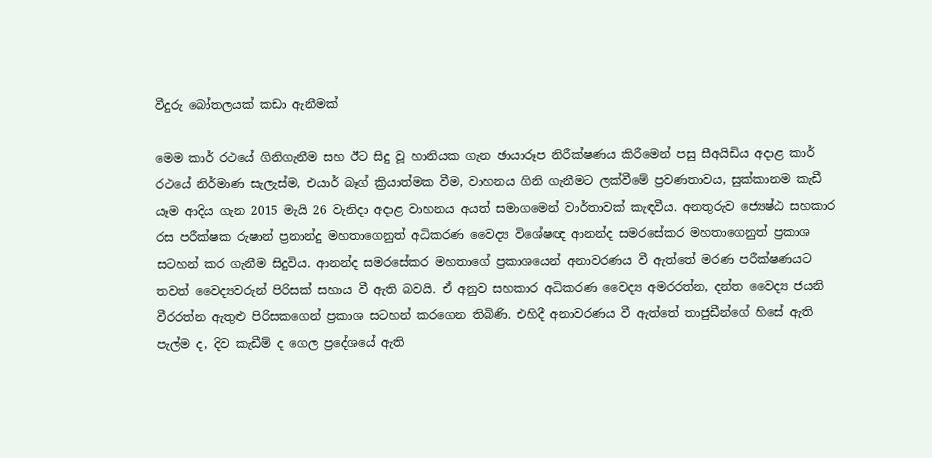වීදුරු බෝතලයක් කඩා ඇනීමක්

මෙම කාර් රථයේ ගිනිගැනීම සහ ඊට සිදු වූ හානියක ගැන ඡායාරූප නිරීක්ෂණය කිරීමෙන් පසු සීඅයිඩිය අදාළ කාර් රථයේ නිර්මාණ සැලැස්ම, එයාර් බෑග් ක්‍රියාත්මක වීම, වාහනය ගිනි ගැනීමට ලක්වීමේ ප්‍රවණතාවය, සුක්කානම කැඩී යෑම ආදිය ගැන 2015 මැයි 26 වැනිදා අදාළ වාහනය අයත් සමාගමෙන් වාර්තාවක් කැඳවීය. අනතුරුව ජ්‍යෙෂ්ඨ සහකාර රස පරීක්ෂක රුෂාන් ප්‍රනාන්දු මහතාගෙනුත් අධිකරණ වෛද්‍ය විශේෂඥ ආනන්ද සමරසේකර මහතාගෙනුත් ප්‍රකාශ සටහන් කර ගැනීම සිදුවිය. ආනන්ද සමරසේකර මහතාගේ ප්‍රකාශයෙන් අනාවරණය වී ඇත්තේ මරණ පරීක්ෂණයට තවත් වෛද්‍යවරුන් පිරිසක් සහාය වී ඇති බවයි. ඒ අනුව සහකාර අධිකරණ වෛද්‍ය අමරරත්න, දන්ත වෛද්‍ය ජයනි වීරරත්න ඇතුළු පිරිසකගෙන් ප්‍රකාශ සටහන් කරගෙන තිබිණි. එහිදී අනාවරණය වී ඇත්තේ තාජුඩීන්ගේ හිසේ ඇති පැල්ම ද, දිව කැඩීම් ද ගෙල ප්‍රදේශයේ ඇති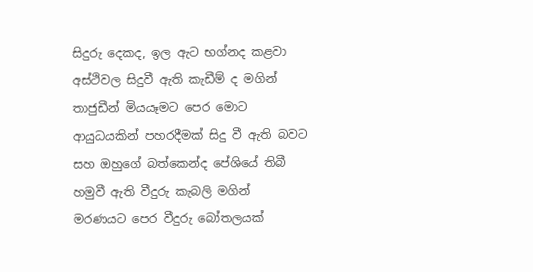සිදුරු දෙකද, ඉල ඇට භග්නද කළවා අස්ථිවල සිදුවී ඇති කැඩීම් ද මගින් තාජුඩීන් මියයෑමට පෙර මොට ආයුධයකින් පහරදීමක් සිදු වී ඇති බවට සහ ඔහුගේ බත්කෙන්ද පේශියේ තිබී හමුවී ඇති වීදුරු කැබලි මගින් මරණයට පෙර වීදුරු බෝතලයක්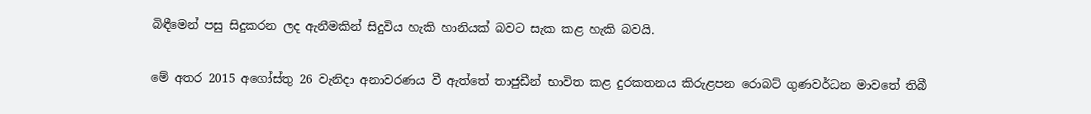බිඳීමෙන් පසු සිදුකරන ලද ඇනීමකින් සිදුවිය හැකි හානියක් බවට සැක කළ හැකි බවයි.

මේ අතර 2015 අගෝස්තු 26 වැනිදා අනාවරණය වී ඇත්තේ තාජුඩීන් භාවිත කළ දුරකතනය කිරුළපන රොබට් ගුණවර්ධන මාවතේ තිබී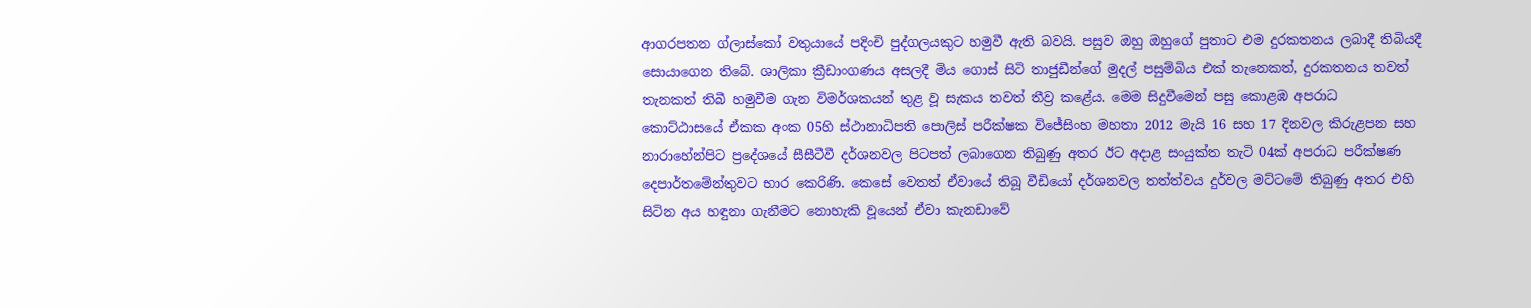ආගරපතන ග්ලාස්කෝ වතුයායේ පදිංචි පුද්ගලයකුට හමුවී ඇති බවයි. පසුව ඔහු ඔහුගේ පුතාට එම දුරකතනය ලබාදී තිබියදී සොයාගෙන තිබේ. ශාලිකා ක්‍රීඩාංගණය අසලදී මිය ගොස් සිටි තාජුඩීන්ගේ මුදල් පසුම්බිය එක් තැනෙකත්, දුරකතනය තවත් තැනකත් තිබී හමුවීම ගැන විමර්ශකයන් තුළ වූ සැකය තවත් තීව්‍ර කළේය. මෙම සිදුවීමෙන් පසු කොළඹ අපරාධ කොට්ඨාසයේ ඒකක අංක 05හි ස්ථානාධිපති පොලිස් පරීක්ෂක විජේසිංහ මහතා 2012 මැයි 16 සහ 17 දිනවල කිරුළපන සහ නාරාහේන්පිට ප්‍රදේශයේ සීසීටීවී දර්ශනවල පිටපත් ලබාගෙන තිබුණු අතර ඊට අදාළ සංයුක්ත තැටි 04ක් අපරාධ පරීක්ෂණ දෙපාර්තමේන්තුවට භාර කෙරිණි. කෙසේ වෙතත් ඒවායේ තිබූ වීඩියෝ දර්ශනවල තත්ත්වය දුර්වල මට්ටමේ තිබුණු අතර එහි සිටින අය හඳුනා ගැනීමට නොහැකි වූයෙන් ඒවා කැනඩාවේ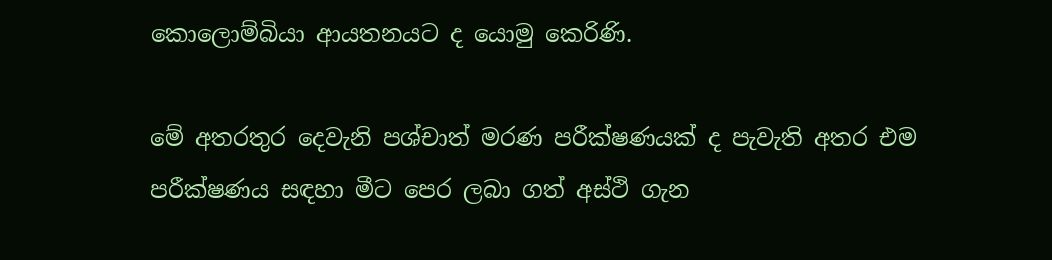කොලොම්බියා ආයතනයට ද යොමු කෙරිණි.

මේ අතරතුර දෙවැනි පශ්චාත් මරණ පරීක්ෂණයක් ද පැවැති අතර එම පරීක්ෂණය සඳහා මීට පෙර ලබා ගත් අස්ථි ගැන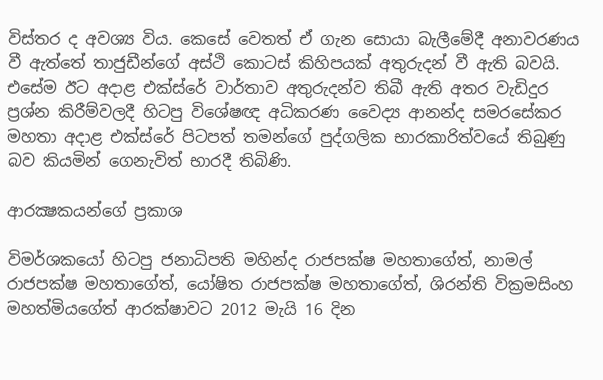විස්තර ද අවශ්‍ය විය. කෙසේ වෙතත් ඒ ගැන සොයා බැලීමේදී අනාවරණය වී ඇත්තේ තාජුඩීන්ගේ අස්ථි කොටස් කිහිපයක් අතුරුදන් වී ඇති බවයි. එසේම ඊට අදාළ එක්ස්රේ වාර්තාව අතුරුදන්ව තිබී ඇති අතර වැඩිදුර ප්‍රශ්න කිරීම්වලදී හිටපු විශේෂඥ අධිකරණ වෛද්‍ය ආනන්ද සමරසේකර මහතා අදාළ එක්ස්රේ පිටපත් තමන්ගේ පුද්ගලික භාරකාරිත්වයේ තිබුණු බව කියමින් ගෙනැවිත් භාරදී තිබිණි.

ආරක්‍ෂකයන්ගේ ප්‍රකාශ

විමර්ශකයෝ හිටපු ජනාධිපති මහින්ද රාජපක්ෂ මහතාගේත්, නාමල් රාජපක්ෂ මහතාගේත්, යෝෂිත රාජපක්ෂ මහතාගේත්, ශිරන්ති වික්‍රමසිංහ මහත්මියගේත් ආරක්ෂාවට 2012 මැයි 16 දින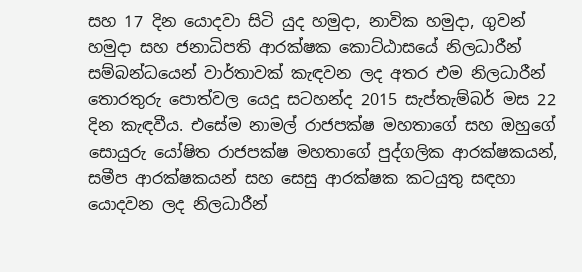සහ 17 දින යොදවා සිටි යුද හමුදා, නාවික හමුදා, ගුවන් හමුදා සහ ජනාධිපති ආරක්ෂක කොට්ඨාසයේ නිලධාරීන් සම්බන්ධයෙන් වාර්තාවක් කැඳවන ලද අතර එම නිලධාරීන් තොරතුරු පොත්වල යෙදූ සටහන්ද 2015 සැප්තැම්බර් මස 22 දින කැඳවීය. එසේම නාමල් රාජපක්ෂ මහතාගේ සහ ඔහුගේ සොයුරු යෝෂිත රාජපක්ෂ මහතාගේ පුද්ගලික ආරක්ෂකයන්, සමීප ආරක්ෂකයන් සහ සෙසු ආරක්ෂක කටයුතු සඳහා යොදවන ලද නිලධාරීන්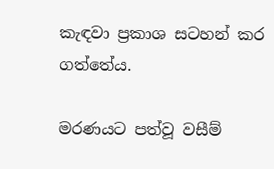කැඳවා ප්‍රකාශ සටහන් කර ගත්තේය.

මරණයට පත්වූ වසීම්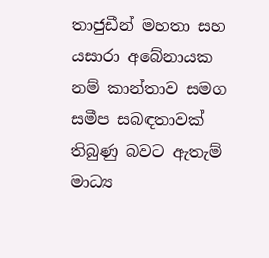තාජුඩීන් මහතා සහ යසාරා අබේනායක නම් කාන්තාව සමග සමීප සබඳතාවක් තිබුණු බවට ඇතැම් මාධ්‍ය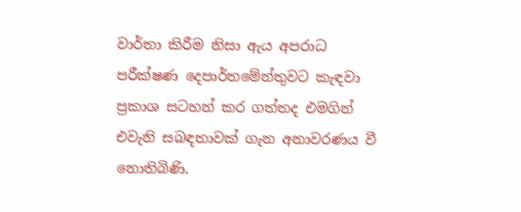වාර්තා කිරීම නිසා ඇය අපරාධ පරීක්ෂණ දෙපාර්තමේන්තුවට කැඳවා ප්‍රකාශ සටහන් කර ගත්තද එමගින් එවැනි සබඳතාවක් ගැන අනාවරණය වී නොතිබිණි.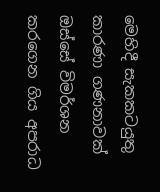මෙහිදී සැකකටයුතු කාරණා ගණනාවක් ඔස්සේ විමර්ශන කරගෙන ගිය අපරාධ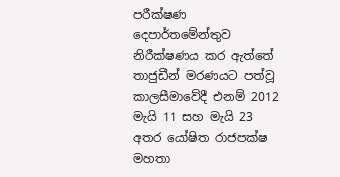පරීක්ෂණ දෙපාර්තමේන්තුව නිරීක්ෂණය කර ඇත්තේ තාජුඩීන් මරණයට පත්වූ කාලසීමාවේදී එනම් 2012 මැයි 11 සහ මැයි 23 අතර යෝෂිත රාජපක්ෂ මහතා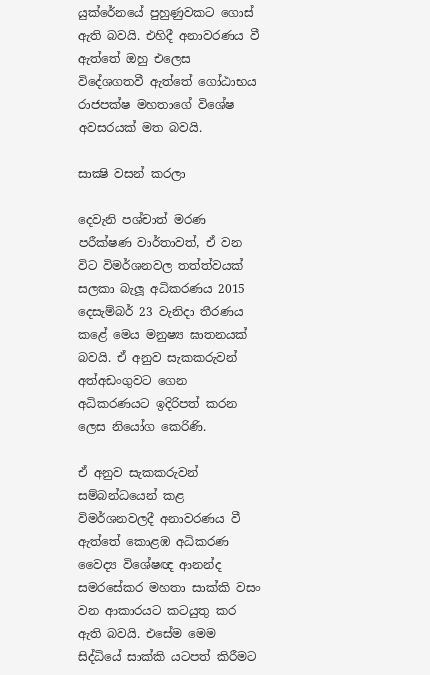යුක්රේනයේ පුහුණුවකට ගොස් ඇති බවයි. එහිදී අනාවරණය වී ඇත්තේ ඔහු එලෙස විදේශගතවී ඇත්තේ ගෝඨාභය රාජපක්ෂ මහතාගේ විශේෂ අවසරයක් මත බවයි.

සාක්‍ෂි වසන් කරලා

දෙවැනි පශ්චාත් මරණ පරීක්ෂණ වාර්තාවත්, ඒ වන විට විමර්ශනවල තත්ත්වයක් සලකා බැලූ අධිකරණය 2015 දෙසැම්බර් 23 වැනිදා තීරණය කළේ මෙය මනුෂ්‍ය ඝාතනයක් බවයි. ඒ අනුව සැකකරුවන් අත්අඩංගුවට ගෙන අධිකරණයට ඉදිරිපත් කරන ලෙස නියෝග කෙරිණි.

ඒ අනුව සැකකරුවන් සම්බන්ධයෙන් කළ විමර්ශනවලදී අනාවරණය වී ඇත්තේ කොළඹ අධිකරණ වෛද්‍ය විශේෂඥ ආනන්ද සමරසේකර මහතා සාක්කි වසං වන ආකාරයට කටයුතු කර ඇති බවයි. එසේම මෙම සිද්ධියේ සාක්කි යටපත් කිරීමට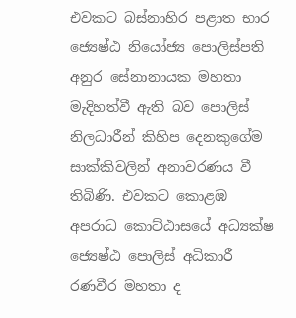එවකට බස්නාහිර පළාත භාර ජ්‍යෙෂ්ඨ නියෝජ්‍ය පොලිස්පති අනුර සේනානායක මහතා මැදිහත්වී ඇති බව පොලිස් නිලධාරීන් කිහිප දෙනකුගේම සාක්කිවලින් අනාවරණය වී තිබිණි. එවකට කොළඹ අපරාධ කොට්ඨාසයේ අධ්‍යක්ෂ ජ්‍යෙෂ්ඨ පොලිස් අධිකාරී රණවීර මහතා ද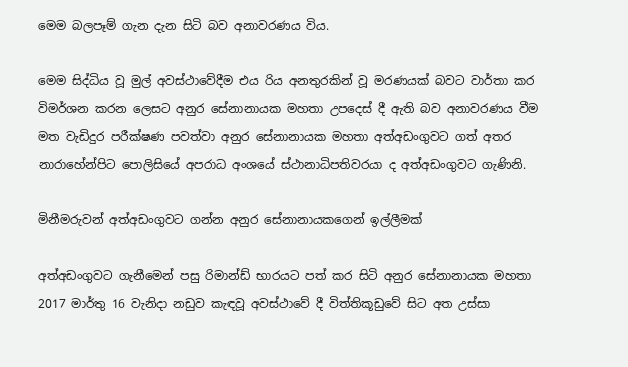මෙම බලපෑම් ගැන දැන සිටි බව අනාවරණය විය.

මෙම සිද්ධිය වූ මුල් අවස්ථාවේදීම එය රිය අනතුරකින් වූ මරණයක් බවට වාර්තා කර විමර්ශන කරන ලෙසට අනුර සේනානායක මහතා උපදෙස් දී ඇති බව අනාවරණය වීම මත වැඩිදුර පරීක්ෂණ පවත්වා අනුර සේනානායක මහතා අත්අඩංගුවට ගත් අතර නාරාහේන්පිට පොලිසියේ අපරාධ අංශයේ ස්ථානාධිපතිවරයා ද අත්අඩංගුවට ගැණිනි.

මිනීමරුවන් අත්අඩංගුවට ගන්න අනුර සේනානායකගෙන් ඉල්ලීමක්

අත්අඩංගුවට ගැනීමෙන් පසු රිමාන්ඩ් භාරයට පත් කර සිටි අනුර සේනානායක මහතා 2017 මාර්තු 16 වැනිදා නඩුව කැඳවූ අවස්ථාවේ දී විත්තිකූඩුවේ සිට අත උස්සා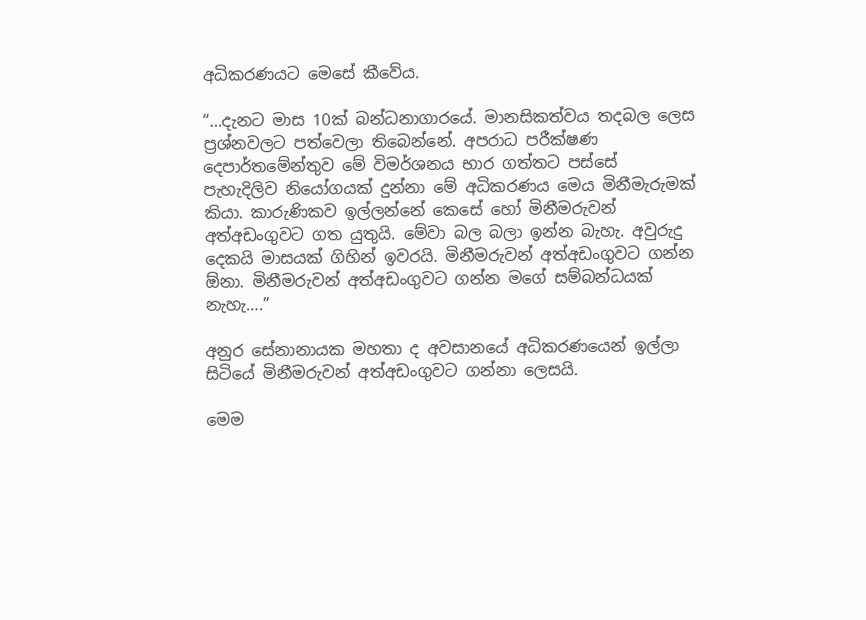අධිකරණයට මෙසේ කීවේය.

“…දැනට මාස 10ක් බන්ධනාගාරයේ. මානසිකත්වය තදබල ලෙස ප්‍රශ්නවලට පත්වෙලා තිබෙන්නේ. අපරාධ පරීක්ෂණ දෙපාර්තමේන්තුව මේ විමර්ශනය භාර ගත්තට පස්සේ පැහැදිලිව නියෝගයක් දුන්නා මේ අධිකරණය මෙය මිනීමැරුමක් කියා. කාරුණිකව ඉල්ලන්නේ කෙසේ හෝ මිනීමරුවන් අත්අඩංගුවට ගත යුතුයි. මේවා බල බලා ඉන්න බැහැ. අවුරුදු දෙකයි මාසයක් ගිහින් ඉවරයි. මිනීමරුවන් අත්අඩංගුවට ගන්න ඕනා. මිනීමරුවන් අත්අඩංගුවට ගන්න මගේ සම්බන්ධයක් නැහැ….”

අනුර සේනානායක මහතා ද අවසානයේ අධිකරණයෙන් ඉල්ලා සිටියේ මිනීමරුවන් අත්අඩංගුවට ගන්නා ලෙසයි.

මෙම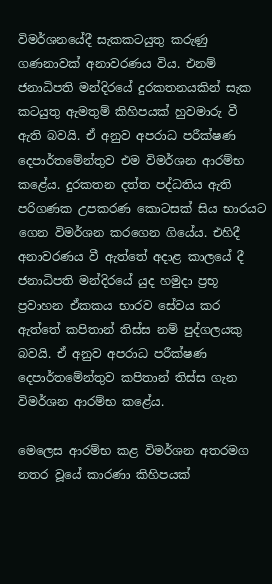විමර්ශනයේදී සැකකටයුතු කරුණු ගණනාවක් අනාවරණය විය. එනම් ජනාධිපති මන්දිරයේ දුරකතනයකින් සැක කටයුතු ඇමතුම් කිහිපයක් හුවමාරු වී ඇති බවයි. ඒ අනුව අපරාධ පරීක්ෂණ දෙපාර්තමේන්තුව එම විමර්ශන ආරම්භ කළේය. දුරකතන දත්ත පද්ධතිය ඇති පරිගණක උපකරණ කොටසක් සිය භාරයට ගෙන විමර්ශන කරගෙන ගියේය. එහිදී අනාවරණය වී ඇත්තේ අදාළ කාලයේ දී ජනාධිපති මන්දිරයේ යුද හමුදා ප්‍රභූ ප්‍රවාහන ඒකකය භාරව සේවය කර ඇත්තේ කපිතාන් තිස්ස නම් පුද්ගලයකු බවයි. ඒ අනුව අපරාධ පරීක්ෂණ දෙපාර්තමේන්තුව කපිතාන් තිස්ස ගැන විමර්ශන ආරම්භ කළේය.

මෙලෙස ආරම්භ කළ විමර්ශන අතරමග නතර වූයේ කාරණා කිහිපයක්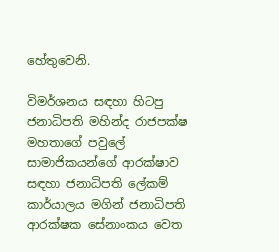හේතුවෙනි.

විමර්ශනය සඳහා හිටපු ජනාධිපති මහින්ද රාජපක්ෂ මහතාගේ පවුලේ සාමාජිකයන්ගේ ආරක්ෂාව සඳහා ජනාධිපති ලේකම් කාර්යාලය මගින් ජනාධිපති ආරක්ෂක සේනාංකය වෙත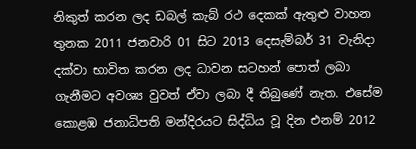නිකුත් කරන ලද ඩබල් කැබ් රථ දෙකක් ඇතුළු වාහන තුනක 2011 ජනවාරි 01 සිට 2013 දෙසැම්බර් 31 වැනිදා දක්වා භාවිත කරන ලද ධාවන සටහන් පොත් ලබා ගැනීමට අවශ්‍ය වුවත් ඒවා ලබා දී තිබුණේ නැත. එසේම කොළඹ ජනාධිපති මන්දිරයට සිද්ධිය වූ දින එනම් 2012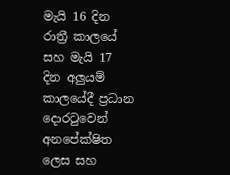මැයි 16 දින රාත්‍රී කාලයේ සහ මැයි 17 දින අලුයම් කාලයේදී ප්‍රධාන දොරටුවෙන් අනපේක්ෂිත ලෙස සහ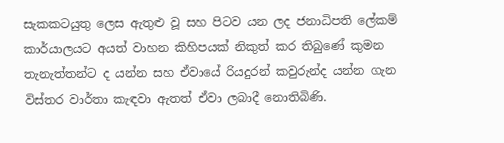සැකකටයුතු ලෙස ඇතුළු වූ සහ පිටව යන ලද ජනාධිපති ලේකම් කාර්යාලයට අයත් වාහන කිහිපයක් නිකුත් කර තිබුණේ කුමන තැනැත්තන්ට ද යන්න සහ ඒවායේ රියදුරන් කවුරුන්ද යන්න ගැන විස්තර වාර්තා කැඳවා ඇතත් ඒවා ලබාදී නොතිබිණි.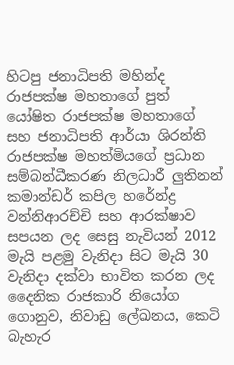හිටපු ජනාධිපති මහින්ද රාජපක්ෂ මහතාගේ පුත් යෝෂිත රාජපක්ෂ මහතාගේ සහ ජනාධිපති ආර්යා ශිරන්ති රාජපක්ෂ මහත්මියගේ ප්‍රධාන සම්බන්ධීකරණ නිලධාරී ලුතිනන් කමාන්ඩර් කපිල හරේන්ද්‍ර වන්නිආරච්චි සහ ආරක්ෂාව සපයන ලද සෙසු නැවියන් 2012 මැයි පළමු වැනිදා සිට මැයි 30 වැනිදා දක්වා භාවිත කරන ලද දෛනික රාජකාරි නියෝග ගොනුව, නිවාඩු ලේඛනය, කෙටි බැහැර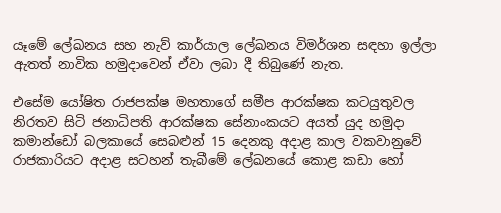යෑමේ ලේඛනය සහ නැව් කාර්යාල ලේඛනය විමර්ශන සඳහා ඉල්ලා ඇතත් නාවික හමුදාවෙන් ඒවා ලබා දී තිබුණේ නැත.

එසේම යෝෂිත රාජපක්ෂ මහතාගේ සමීප ආරක්ෂක කටයුතුවල නිරතව සිටි ජනාධිපති ආරක්ෂක සේනාංකයට අයත් යුද හමුදා කමාන්ඩෝ බලකායේ සෙබළුන් 15 දෙනකු අදාළ කාල වකවානුවේ රාජකාරියට අදාළ සටහන් තැබීමේ ලේඛනයේ කොළ කඩා හෝ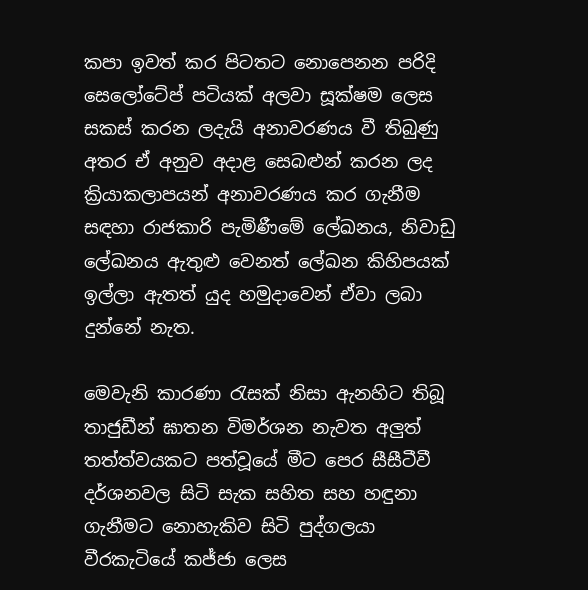කපා ඉවත් කර පිටතට නොපෙනන පරිදි සෙලෝටේප් පටියක් අලවා සූක්ෂම ලෙස සකස් කරන ලදැයි අනාවරණය වී තිබුණු අතර ඒ අනුව අදාළ සෙබළුන් කරන ලද ක්‍රියාකලාපයන් අනාවරණය කර ගැනීම සඳහා රාජකාරි පැමිණීමේ ලේඛනය, නිවාඩු ලේඛනය ඇතුළු වෙනත් ලේඛන කිහිපයක් ඉල්ලා ඇතත් යුද හමුදාවෙන් ඒවා ලබා දුන්නේ නැත.

මෙවැනි කාරණා රැසක් නිසා ඇනහිට තිබූ තාජුඩීන් ඝාතන විමර්ශන නැවත අලුත් තත්ත්වයකට පත්වූයේ මීට පෙර සීසීටීවී දර්ශනවල සිටි සැක සහිත සහ හඳුනා ගැනීමට නොහැකිව සිටි පුද්ගලයා වීරකැටියේ කජ්ජා ලෙස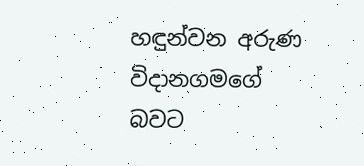හඳුන්වන අරුණ විදානගමගේ බවට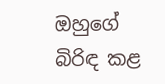ඔහුගේ බිරිඳ කළ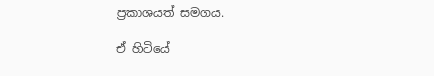ප්‍රකාශයත් සමගය.

ඒ හිටියේ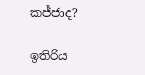කජ්ජාද?

ඉතිරිය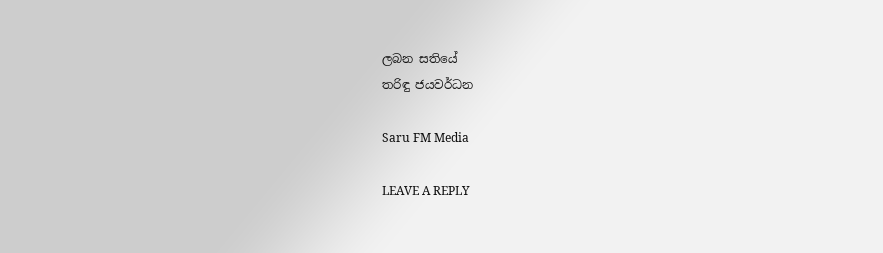ලබන සතියේ
තරිඳු ජයවර්ධන

Saru FM Media

LEAVE A REPLY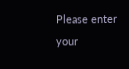Please enter your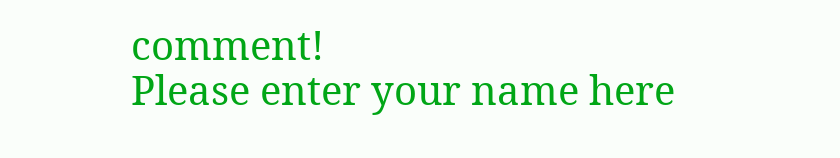comment!
Please enter your name here